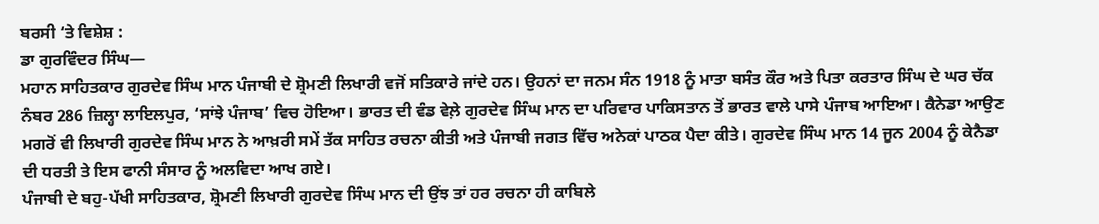ਬਰਸੀ ‘ਤੇ ਵਿਸ਼ੇਸ਼ :
ਡਾ ਗੁਰਵਿੰਦਰ ਸਿੰਘ—
ਮਹਾਨ ਸਾਹਿਤਕਾਰ ਗੁਰਦੇਵ ਸਿੰਘ ਮਾਨ ਪੰਜਾਬੀ ਦੇ ਸ਼੍ਰੋਮਣੀ ਲਿਖਾਰੀ ਵਜੋਂ ਸਤਿਕਾਰੇ ਜਾਂਦੇ ਹਨ। ਉਹਨਾਂ ਦਾ ਜਨਮ ਸੰਨ 1918 ਨੂੰ ਮਾਤਾ ਬਸੰਤ ਕੌਰ ਅਤੇ ਪਿਤਾ ਕਰਤਾਰ ਸਿੰਘ ਦੇ ਘਰ ਚੱਕ ਨੰਬਰ 286 ਜ਼ਿਲ੍ਹਾ ਲਾਇਲਪੁਰ, ‘ਸਾਂਝੇ ਪੰਜਾਬ’ ਵਿਚ ਹੋਇਆ। ਭਾਰਤ ਦੀ ਵੰਡ ਵੇਲ਼ੇ ਗੁਰਦੇਵ ਸਿੰਘ ਮਾਨ ਦਾ ਪਰਿਵਾਰ ਪਾਕਿਸਤਾਨ ਤੋਂ ਭਾਰਤ ਵਾਲੇ ਪਾਸੇ ਪੰਜਾਬ ਆਇਆ। ਕੈਨੇਡਾ ਆਉਣ ਮਗਰੋਂ ਵੀ ਲਿਖਾਰੀ ਗੁਰਦੇਵ ਸਿੰਘ ਮਾਨ ਨੇ ਆਖ਼ਰੀ ਸਮੇਂ ਤੱਕ ਸਾਹਿਤ ਰਚਨਾ ਕੀਤੀ ਅਤੇ ਪੰਜਾਬੀ ਜਗਤ ਵਿੱਚ ਅਨੇਕਾਂ ਪਾਠਕ ਪੈਦਾ ਕੀਤੇ। ਗੁਰਦੇਵ ਸਿੰਘ ਮਾਨ 14 ਜੂਨ 2004 ਨੂੰ ਕੇਨੈਡਾ ਦੀ ਧਰਤੀ ਤੇ ਇਸ ਫਾਨੀ ਸੰਸਾਰ ਨੂੰ ਅਲਵਿਦਾ ਆਖ ਗਏ।
ਪੰਜਾਬੀ ਦੇ ਬਹੁ-ਪੱਖੀ ਸਾਹਿਤਕਾਰ, ਸ਼੍ਰੋਮਣੀ ਲਿਖਾਰੀ ਗੁਰਦੇਵ ਸਿੰਘ ਮਾਨ ਦੀ ਉਂਝ ਤਾਂ ਹਰ ਰਚਨਾ ਹੀ ਕਾਬਿਲੇ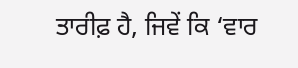ਤਾਰੀਫ਼ ਹੈ, ਜਿਵੇਂ ਕਿ ‘ਵਾਰ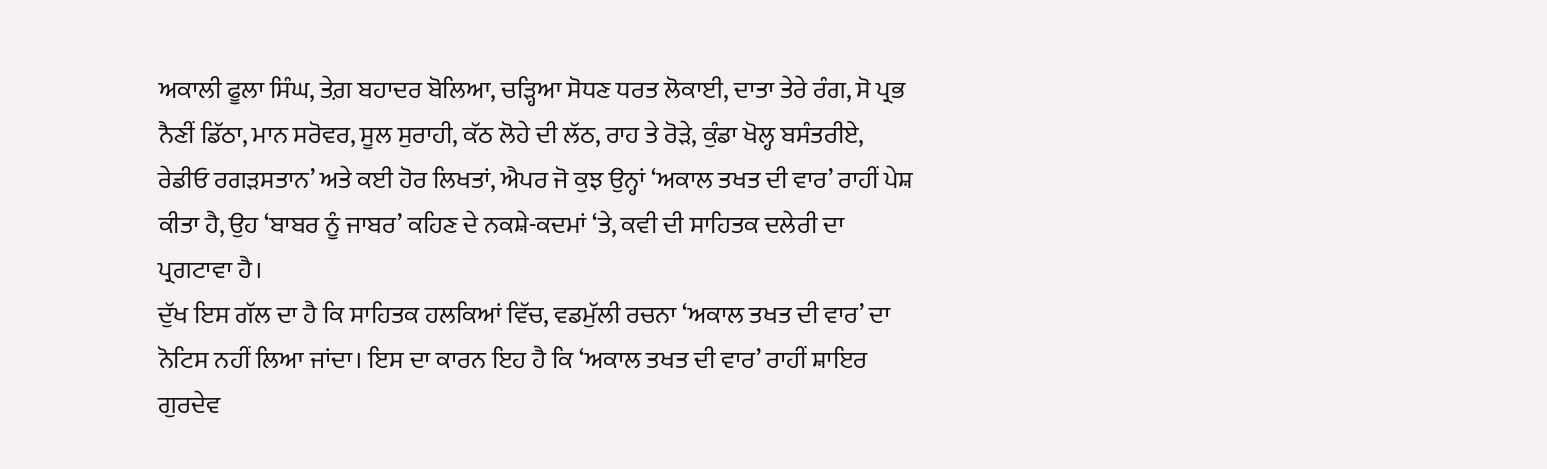ਅਕਾਲੀ ਫੂਲਾ ਸਿੰਘ, ਤੇਗ਼ ਬਹਾਦਰ ਬੋਲਿਆ, ਚੜ੍ਹਿਆ ਸੋਧਣ ਧਰਤ ਲੋਕਾਈ, ਦਾਤਾ ਤੇਰੇ ਰੰਗ, ਸੋ ਪ੍ਰਭ ਨੈਣੀਂ ਡਿੱਠਾ, ਮਾਨ ਸਰੋਵਰ, ਸੂਲ ਸੁਰਾਹੀ, ਕੱਠ ਲੋਹੇ ਦੀ ਲੱਠ, ਰਾਹ ਤੇ ਰੋੜੇ, ਕੁੰਡਾ ਖੋਲ੍ਹ ਬਸੰਤਰੀਏ, ਰੇਡੀਓ ਰਗੜਸਤਾਨ’ ਅਤੇ ਕਈ ਹੋਰ ਲਿਖਤਾਂ, ਐਪਰ ਜੋ ਕੁਝ ਉਨ੍ਹਾਂ ‘ਅਕਾਲ ਤਖਤ ਦੀ ਵਾਰ’ ਰਾਹੀਂ ਪੇਸ਼ ਕੀਤਾ ਹੈ, ਉਹ ‘ਬਾਬਰ ਨੂੰ ਜਾਬਰ’ ਕਹਿਣ ਦੇ ਨਕਸ਼ੇ-ਕਦਮਾਂ ‘ਤੇ, ਕਵੀ ਦੀ ਸਾਹਿਤਕ ਦਲੇਰੀ ਦਾ ਪ੍ਰਗਟਾਵਾ ਹੈ।
ਦੁੱਖ ਇਸ ਗੱਲ ਦਾ ਹੈ ਕਿ ਸਾਹਿਤਕ ਹਲਕਿਆਂ ਵਿੱਚ, ਵਡਮੁੱਲੀ ਰਚਨਾ ‘ਅਕਾਲ ਤਖਤ ਦੀ ਵਾਰ’ ਦਾ ਨੋਟਿਸ ਨਹੀਂ ਲਿਆ ਜਾਂਦਾ। ਇਸ ਦਾ ਕਾਰਨ ਇਹ ਹੈ ਕਿ ‘ਅਕਾਲ ਤਖਤ ਦੀ ਵਾਰ’ ਰਾਹੀਂ ਸ਼ਾਇਰ ਗੁਰਦੇਵ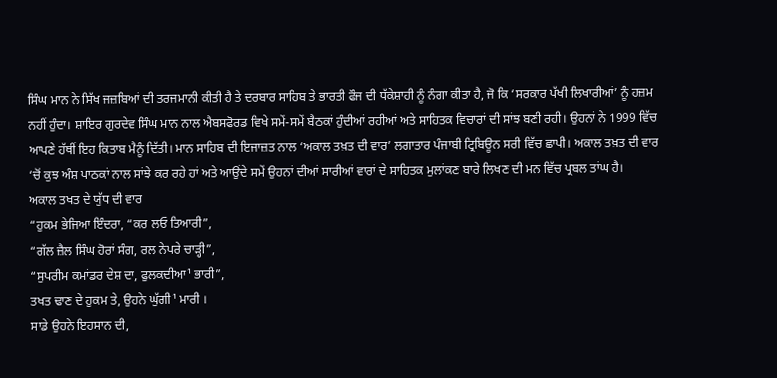ਸਿੰਘ ਮਾਨ ਨੇ ਸਿੱਖ ਜਜ਼ਬਿਆਂ ਦੀ ਤਰਜਮਾਨੀ ਕੀਤੀ ਹੈ ਤੇ ਦਰਬਾਰ ਸਾਹਿਬ ਤੇ ਭਾਰਤੀ ਫੌਜ ਦੀ ਧੱਕੇਸ਼ਾਹੀ ਨੂੰ ਨੰਗਾ ਕੀਤਾ ਹੈ, ਜੋ ਕਿ ‘ਸਰਕਾਰ ਪੱਖੀ ਲਿਖਾਰੀਆਂ’ ਨੂੰ ਹਜ਼ਮ ਨਹੀਂ ਹੁੰਦਾ। ਸ਼ਾਇਰ ਗੁਰਦੇਵ ਸਿੰਘ ਮਾਨ ਨਾਲ ਐਬਸਫੋਰਡ ਵਿਖੇ ਸਮੇਂ-ਸਮੇਂ ਬੈਠਕਾਂ ਹੁੰਦੀਆਂ ਰਹੀਆਂ ਅਤੇ ਸਾਹਿਤਕ ਵਿਚਾਰਾਂ ਦੀ ਸਾਂਝ ਬਣੀ ਰਹੀ। ਉਹਨਾਂ ਨੇ 1999 ਵਿੱਚ ਆਪਣੇ ਹੱਥੀਂ ਇਹ ਕਿਤਾਬ ਮੈਨੂੰ ਦਿੱਤੀ। ਮਾਨ ਸਾਹਿਬ ਦੀ ਇਜਾਜ਼ਤ ਨਾਲ ‘ਅਕਾਲ ਤਖ਼ਤ ਦੀ ਵਾਰ’ ਲਗਾਤਾਰ ਪੰਜਾਬੀ ਟ੍ਰਿਬਿਊਨ ਸਰੀ ਵਿੱਚ ਛਾਪੀ। ਅਕਾਲ ਤਖ਼ਤ ਦੀ ਵਾਰ ‘ਚੋਂ ਕੁਝ ਅੰਸ਼ ਪਾਠਕਾਂ ਨਾਲ ਸਾਂਝੇ ਕਰ ਰਹੇ ਹਾਂ ਅਤੇ ਆਉਂਦੇ ਸਮੇਂ ਉਹਨਾਂ ਦੀਆਂ ਸਾਰੀਆਂ ਵਾਰਾਂ ਦੇ ਸਾਹਿਤਕ ਮੁਲਾਂਕਣ ਬਾਰੇ ਲਿਖਣ ਦੀ ਮਨ ਵਿੱਚ ਪ੍ਰਬਲ ਤਾਂਘ ਹੈ।
ਅਕਾਲ ਤਖਤ ਦੇ ਯੁੱਧ ਦੀ ਵਾਰ
“ਹੁਕਮ ਭੇਜਿਆ ਇੰਦਰਾ, “ਕਰ ਲਓ ਤਿਆਰੀ”,
“ਗੱਲ ਜ਼ੈਲ ਸਿੰਘ ਹੋਰਾਂ ਸੰਗ, ਰਲ ਨੇਪਰੇ ਚਾੜ੍ਹੀ”,
“ਸੁਪਰੀਮ ਕਮਾਂਡਰ ਦੇਸ਼ ਦਾ, ਫੁਲਕਦੀਆ¹ ਭਾਰੀ”,
ਤਖਤ ਢਾਣ ਦੇ ਹੁਕਮ ਤੇ, ਉਹਨੇ ਘੁੱਗੀ¹ ਮਾਰੀ ।
ਸਾਡੇ ਉਹਨੇ ਇਹਸਾਨ ਦੀ,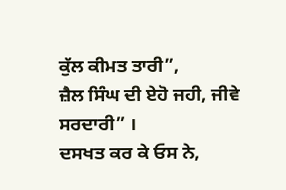ਕੁੱਲ ਕੀਮਤ ਤਾਰੀ”,
ਜ਼ੈਲ ਸਿੰਘ ਦੀ ਏਹੋ ਜਹੀ, ਜੀਵੇ ਸਰਦਾਰੀ” ।
ਦਸਖਤ ਕਰ ਕੇ ਓਸ ਨੇ,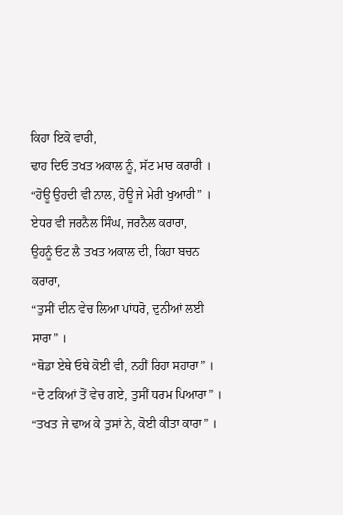ਕਿਹਾ ਇਕੋ ਵਾਰੀ,
ਢਾਹ ਦਿਓ ਤਖਤ ਅਕਾਲ ਨੂੰ, ਸੱਟ ਮਾਰ ਕਰਾਰੀ ।
“ਹੋਊ ਉਹਦੀ ਵੀ ਨਾਲ, ਹੋਊ ਜੇ ਮੇਰੀ ਖੁਆਰੀ” ।
ਏਧਰ ਵੀ ਜਰਨੈਲ ਸਿੰਘ, ਜਰਨੈਲ ਕਰਾਰਾ,
ਉਹਨੂੰ ਓਟ ਲੈ ਤਖਤ ਅਕਾਲ ਦੀ, ਕਿਹਾ ਬਚਨ ਕਰਾਰਾ,
“ਤੁਸੀਂ ਦੀਨ ਵੇਚ ਲਿਆ ਪਾਂਧਰੋ, ਦੁਨੀਆਂ ਲਈ ਸਾਰਾ” ।
“ਥੋਡਾ ਏਥੇ ਓਥੇ ਕੋਈ ਵੀ, ਨਹੀਂ ਰਿਹਾ ਸਹਾਰਾ” ।
“ਦੋ ਟਕਿਆਂ ਤੋਂ ਵੇਚ ਗਏ, ਤੁਸੀਂ ਧਰਮ ਪਿਆਰਾ” ।
“ਤਖਤ ਜੇ ਢਾਅ ਕੇ ਤੁਸਾਂ ਨੇ, ਕੋਈ ਕੀਤਾ ਕਾਰਾ” ।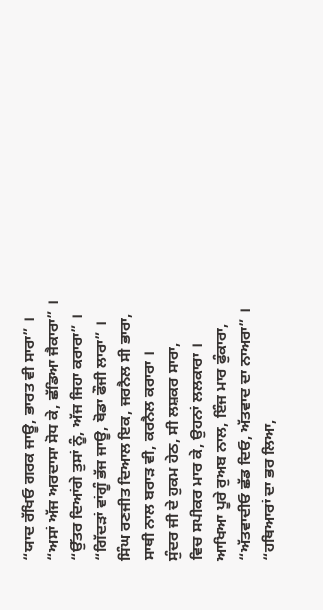“ਯਾਦ ਰੱਖਿਓ ਗਰਕ ਜਾਊ, ਭਾਰਤ ਵੀ ਸਾਰਾ” ।
“ਅਸਾਂ ਅੱਜ ਅਰਦਾਸਾ ਸੋਧ ਕੇ, ਛੱਡਿਆ ਜੈਕਾਰਾ” ।
“ਉੱਤਰ ਦਿਆਂਗੇ ਤੁਸਾਂ ਨੂੰ, ਅੱਜ ਜਿਹਾ ਕਰਾਰਾ” ।
“ਗਿੱਦੜਾਂ ਵਾਂਗੂੰ ਭੱਜ ਜਾਊ, ਥੋਡਾ ਫੌਜੀ ਲਾਰਾ” ।
ਸਿੰਘ ਰਣਜੀਤ ਦਿਆਲ ਇਕ, ਜਰਨੈਲ ਸੀ ਭਾਰਾ,
ਸਾਥੀ ਨਾਲ ਬਰਾੜ ਵੀ, ਕਰਨੈਲ ਕਰਾਰਾ ।
ਸੁੰਦਰ ਜੀ ਦੇ ਹੁਕਮ ਹੇਠ, ਸੀ ਲਸ਼ਕਰ ਸਾਰਾ,
ਵਿਚ ਸਪੀਕਰ ਮਾਰ ਕੇ, ਉਹਨਾਂ ਲਲਕਾਰਾ ।
ਆਖਿਆ ਪੂਰੇ ਰੁਅਬ ਨਾਲ, ਇੰਜ ਮਾਰ ਫੁੰਕਾਰਾ,
“ਅੱਤਵਾਦੀਓ ਛੱਡ ਦਿਓ, ਅੱਤਵਾਦ ਦਾ ਨਾਅਰਾ” ।
“ਹਥਿਆਰਾਂ ਦਾ ਭਰ ਲਿਆ,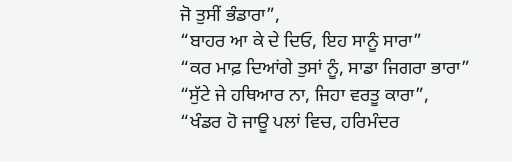ਜੋ ਤੁਸੀਂ ਭੰਡਾਰਾ”,
“ਬਾਹਰ ਆ ਕੇ ਦੇ ਦਿਓ, ਇਹ ਸਾਨੂੰ ਸਾਰਾ”
“ਕਰ ਮਾਫ਼ ਦਿਆਂਗੇ ਤੁਸਾਂ ਨੂੰ, ਸਾਡਾ ਜਿਗਰਾ ਭਾਰਾ”
“ਸੁੱਟੇ ਜੇ ਹਥਿਆਰ ਨਾ, ਜਿਹਾ ਵਰਤੂ ਕਾਰਾ”,
“ਖੰਡਰ ਹੋ ਜਾਊ ਪਲਾਂ ਵਿਚ, ਹਰਿਮੰਦਰ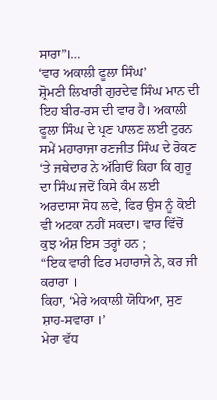ਸਾਰਾ”।…
‘ਵਾਰ ਅਕਾਲੀ ਫੂਲਾ ਸਿੰਘ’
ਸ਼੍ਰੋਮਣੀ ਲਿਖਾਰੀ ਗੁਰਦੇਵ ਸਿੰਘ ਮਾਨ ਦੀ ਇਹ ਬੀਰ-ਰਸ ਦੀ ਵਾਰ ਹੈ। ਅਕਾਲੀ ਫੂਲਾ ਸਿੰਘ ਦੇ ਪ੍ਰਣ ਪਾਲਣ ਲਈ ਟੁਰਨ ਸਮੇਂ ਮਹਾਰਾਜਾ ਰਣਜੀਤ ਸਿੰਘ ਦੇ ਰੋਕਣ ‘ਤੇ ਜਥੇਦਾਰ ਨੇ ਅੱਗਿਓਂ ਕਿਹਾ ਕਿ ਗੁਰੂ ਦਾ ਸਿੰਘ ਜਦੋਂ ਕਿਸੇ ਕੰਮ ਲਈ ਅਰਦਾਸਾ ਸੋਧ ਲਵੇ, ਫਿਰ ਉਸ ਨੂੰ ਕੋਈ ਵੀ ਅਟਕਾ ਨਹੀਂ ਸਕਦਾ। ਵਾਰ ਵਿੱਚੋਂ ਕੁਝ ਅੰਸ਼ ਇਸ ਤਰ੍ਹਾਂ ਹਨ ;
“ਇਕ ਵਾਰੀ ਫਿਰ ਮਹਾਰਾਜੇ ਨੇ, ਕਰ ਜੀ ਕਰਾਰਾ ।
ਕਿਹਾ, ‘ਮੇਰੇ ਅਕਾਲੀ ਯੋਧਿਆ, ਸੁਣ ਸ਼ਾਹ-ਸਵਾਰਾ ।’
ਮੇਰਾ ਵੱਧ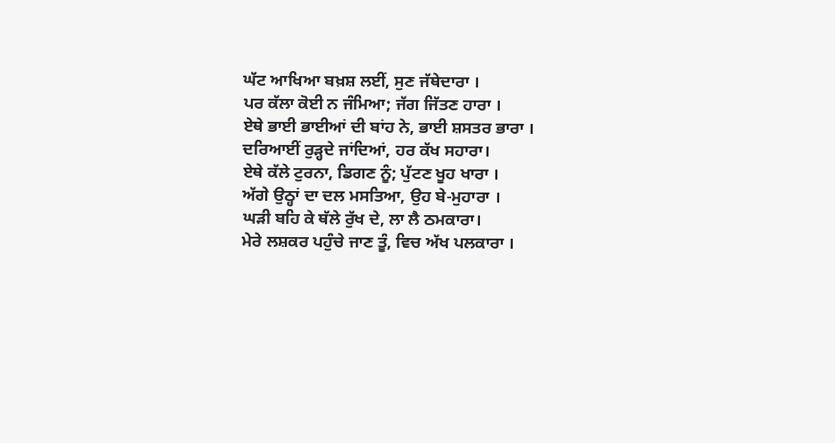ਘੱਟ ਆਖਿਆ ਬਖ਼ਸ਼ ਲਈਂ, ਸੁਣ ਜੱਥੇਦਾਰਾ ।
ਪਰ ਕੱਲਾ ਕੋਈ ਨ ਜੰਮਿਆ; ਜੱਗ ਜਿੱਤਣ ਹਾਰਾ ।
ਏਥੇ ਭਾਈ ਭਾਈਆਂ ਦੀ ਬਾਂਹ ਨੇ, ਭਾਈ ਸ਼ਸਤਰ ਭਾਰਾ ।
ਦਰਿਆਈਂ ਰੁੜ੍ਹਦੇ ਜਾਂਦਿਆਂ, ਹਰ ਕੱਖ ਸਹਾਰਾ।
ਏਥੇ ਕੱਲੇ ਟੁਰਨਾ, ਡਿਗਣ ਨੂੰ; ਪੁੱਟਣ ਖੂਹ ਖਾਰਾ ।
ਅੱਗੇ ਉਠ੍ਹਾਂ ਦਾ ਦਲ ਮਸਤਿਆ, ਉਹ ਬੇ-ਮੁਹਾਰਾ ।
ਘੜੀ ਬਹਿ ਕੇ ਥੱਲੇ ਰੁੱਖ ਦੇ, ਲਾ ਲੈ ਠਮਕਾਰਾ।
ਮੇਰੇ ਲਸ਼ਕਰ ਪਹੁੰਚੇ ਜਾਣ ਤੂੰ, ਵਿਚ ਅੱਖ ਪਲਕਾਰਾ ।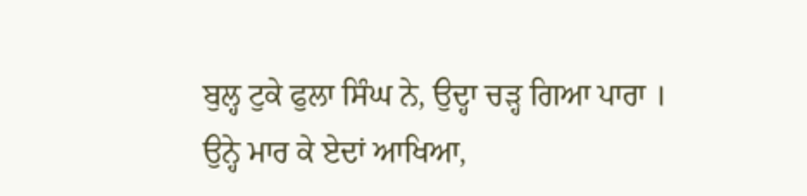ਬੁਲ੍ਹ ਟੁਕੇ ਫੁਲਾ ਸਿੰਘ ਨੇ, ਉਦ੍ਹਾ ਚੜ੍ਹ ਗਿਆ ਪਾਰਾ ।
ਉਨ੍ਹੇ ਮਾਰ ਕੇ ਏਦਾਂ ਆਖਿਆ,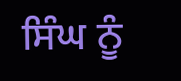ਸਿੰਘ ਨੂੰ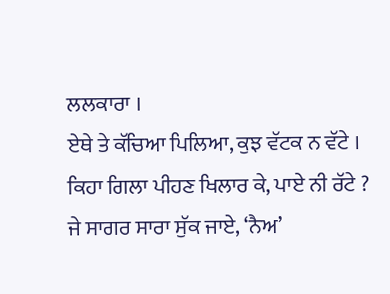ਲਲਕਾਰਾ ।
ਏਥੇ ਤੇ ਕੱਚਿਆ ਪਿਲਿਆ, ਕੁਝ ਵੱਟਕ ਨ ਵੱਟੇ ।
ਕਿਹਾ ਗਿਲਾ ਪੀਹਣ ਖਿਲਾਰ ਕੇ, ਪਾਏ ਨੀ ਰੱਟੇ ?
ਜੇ ਸਾਗਰ ਸਾਰਾ ਸੁੱਕ ਜਾਏ, ‘ਨੈਅ’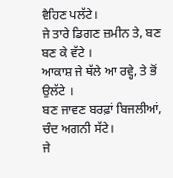ਵੈਹਿਣ ਪਲੱਟੇ।
ਜੇ ਤਾਰੇ ਡਿਗਣ ਜ਼ਮੀਨ ਤੇ, ਬਣ ਬਣ ਕੇ ਵੱਟੇ ।
ਆਕਾਸ਼ ਜੇ ਥੱਲੇ ਆ ਰਵ੍ਹੇ, ਤੇ ਭੋਂ ਉਲੱਟੇ ।
ਬਣ ਜਾਵਣ ਬਰਫ਼ਾਂ ਬਿਜਲੀਆਂ, ਚੰਦ ਅਗਨੀ ਸੱਟੇ।
ਜੇ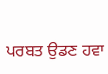ਪਰਬਤ ਉਡਣ ਹਵਾ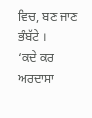ਵਿਚ, ਬਣ ਜਾਣ ਭੰਬੱਟੇ ।
‘ਕਦੇ ਕਰ ਅਰਦਾਸਾ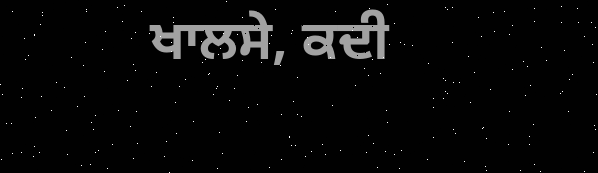ਖਾਲਸੇ, ਕਦੀ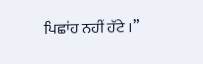ਪਿਛਾਂਹ ਨਹੀਂ ਹੱਟੇ ।”